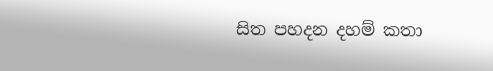සිත පහදන දහම් කතා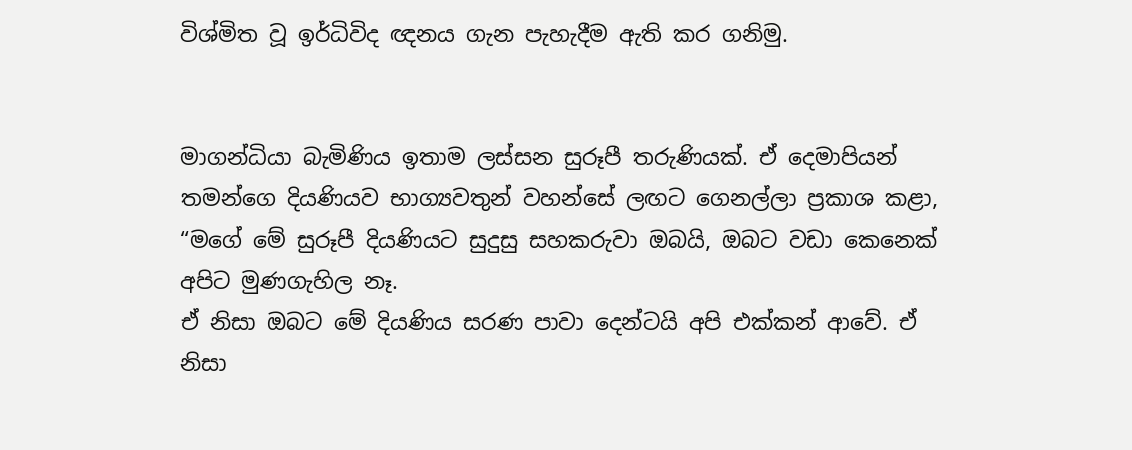විශ්මිත වූ ඉර්ධිවිද ඥනය ගැන පැහැදීම ඇති කර ගනිමු.


මාගන්ධියා බැමිණිය ඉතාම ලස්සන සුරූපී තරුණියක්. ඒ දෙමාපියන් තමන්ගෙ දියණියව භාග්‍යවතුන් වහන්සේ ලඟට ගෙනල්ලා ප්‍රකාශ කළා, “මගේ මේ සුරූපී දියණියට සුදුසු සහකරුවා ඔබයි, ඔබට වඩා කෙනෙක් අපිට මුණගැහිල නෑ.
ඒ නිසා ඔබට මේ දියණිය සරණ පාවා දෙන්ටයි අපි එක්කන් ආවේ. ඒ නිසා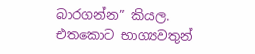බාරගන්න” කියල.
එතකොට භාග්‍යවතුන්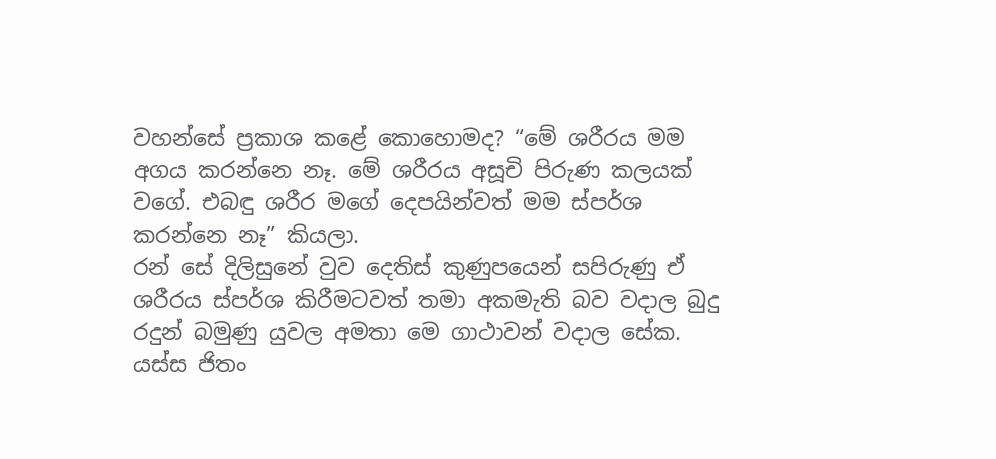වහන්සේ ප්‍රකාශ කළේ කොහොමද? “මේ ශරීරය මම අගය කරන්නෙ නෑ. මේ ශරීරය අසූචි පිරුණ කලයක් වගේ. එබඳු ශරීර මගේ දෙපයින්වත් මම ස්පර්ශ කරන්නෙ නෑ” කියලා.
රන් සේ දිලිසුනේ වුව දෙතිස් කුණුපයෙන් සපිරුණු ඒ ශරීරය ස්ප‍ර්ශ කිරීමටවත් තමා අකමැති බව වදාල බුදු රදුන් බමුණු යුවල අමතා මෙ ගාථාවන් වදාල සේක.
යස්ස ජිතං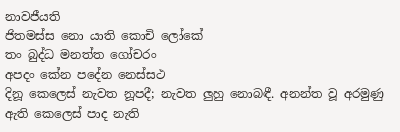නාවජීයති
ජිතමස්ස නො යාති කොචි ලෝකේ
තං බුද්ධ මනත්ත ගෝචරං
අපදං කේන පදේන නෙස්සථ
දිනූ කෙලෙස් නැවත නූපදී; නැවත ලුහු නොබඳී. අනන්ත වූ අරමුණු ඇති කෙලෙස් පාද නැති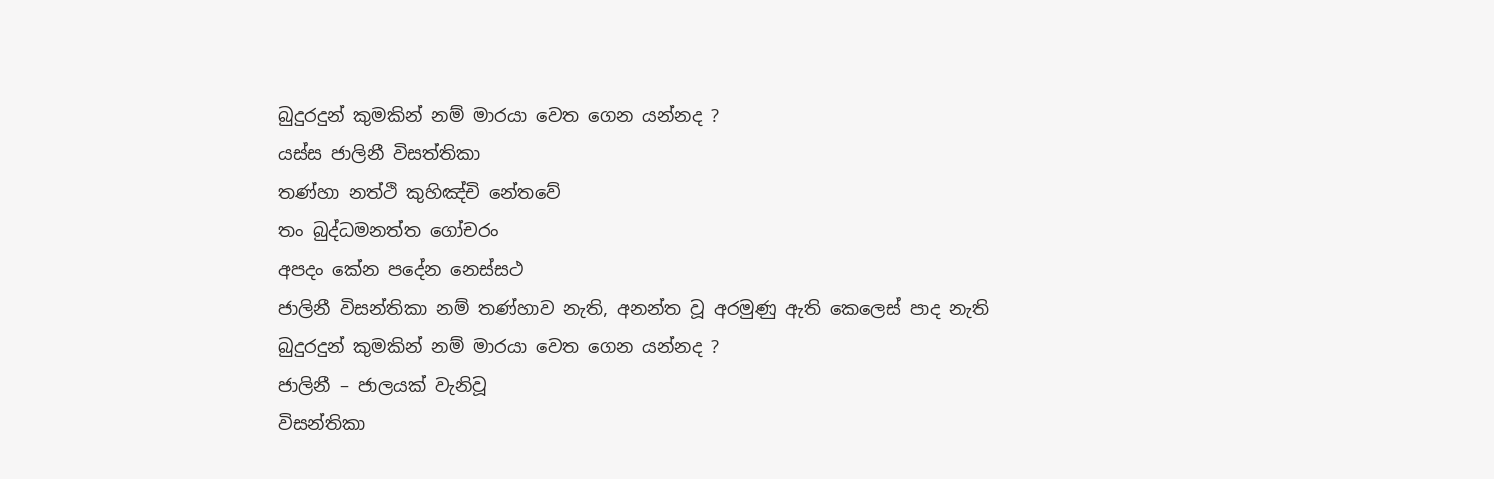බුදුරදුන් කුමකින් නම් මාරයා වෙත ගෙන යන්නද ?
යස්ස ජාලිනී විසත්තිකා
තණ්හා නත්ථි කුහිඤ්චි නේතවේ
තං බුද්ධමනත්ත ගෝචරං
අපදං කේන පදේන නෙස්සථ
ජාලිනී විසන්තිකා නම් තණ්හාව නැති, අනන්ත වූ අරමුණු ඇති කෙලෙස් පාද නැති බුදුරදුන් කුමකින් නම් මාරයා වෙත ගෙන යන්නද ?
ජාලිනී – ජාලයක් වැනිවූ
විසන්තිකා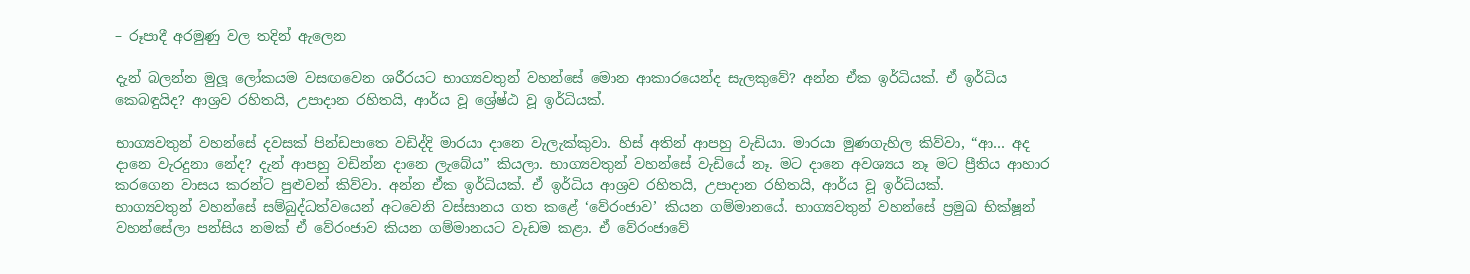– රූපාදී අරමුණු වල තදින් ඇලෙන

දැන් බලන්න මුලූ ලෝකයම වසඟවෙන ශරීරයට භාග්‍යවතුන් වහන්සේ මොන ආකාරයෙන්ද සැලකුවේ? අන්න ඒක ඉර්ධියක්. ඒ ඉර්ධිය කෙබඳුයිද? ආශ්‍රව රහිතයි, උපාදාන රහිතයි, ආර්ය වූ ශ්‍රේෂ්ඨ වූ ඉර්ධියක්.

භාග්‍යවතුන් වහන්සේ දවසක් පින්ඩපාතෙ වඩිද්දි මාරයා දානෙ වැලැක්කුවා. හිස් අතින් ආපහු වැඩියා. මාරයා මුණගැහිල කිව්වා, “ආ… අද දානෙ වැරදුනා නේද? දැන් ආපහු වඩින්න දානෙ ලැබේය” කියලා. භාග්‍යවතුන් වහන්සේ වැඩියේ නෑ. මට දානෙ අවශ්‍යය නෑ මට ප්‍රීතිය ආහාර කරගෙන වාසය කරන්ට පුළුවන් කිව්වා. අන්න ඒක ඉර්ධියක්. ඒ ඉර්ධිය ආශ්‍රව රහිතයි, උපාදාන රහිතයි, ආර්ය වූ ඉර්ධියක්.
භාග්‍යවතුන් වහන්සේ සම්බුද්ධත්වයෙන් අටවෙනි වස්සානය ගත කළේ ‘වේරංජාව’ කියන ගම්මානයේ. භාග්‍යවතුන් වහන්සේ ප්‍රමුඛ භික්ෂූන් වහන්සේලා පන්සිය නමක් ඒ වේරංජාව කියන ගම්මානයට වැඩම කළා. ඒ වේරංජාවේ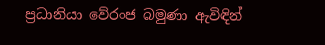ප්‍රධානියා වේරංජ බමුණා ඇවිඳින්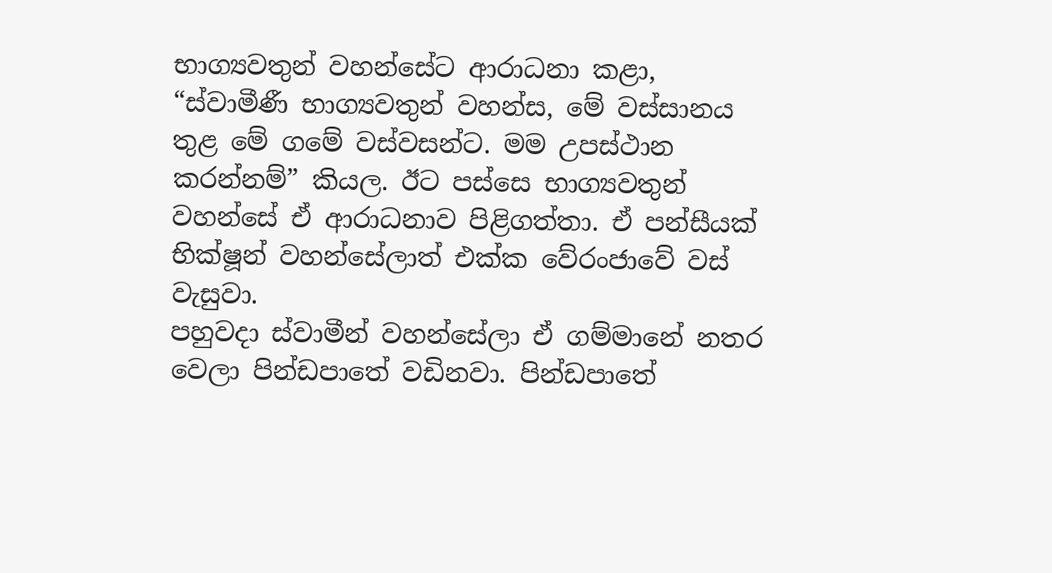භාග්‍යවතුන් වහන්සේට ආරාධනා කළා, “ස්වාමීණී භාග්‍යවතුන් වහන්ස, මේ වස්සානය තුළ මේ ගමේ වස්වසන්ට. මම උපස්ථාන කරන්නම්” කියල. ඊට පස්සෙ භාග්‍යවතුන් වහන්සේ ඒ ආරාධනාව පිළිගත්තා. ඒ පන්සීයක් භික්ෂූන් වහන්සේලාත් එක්ක වේරංජාවේ වස් වැසුවා.
පහුවදා ස්වාමීන් වහන්සේලා ඒ ගම්මානේ නතර වෙලා පින්ඩපාතේ වඩිනවා. පින්ඩපාතේ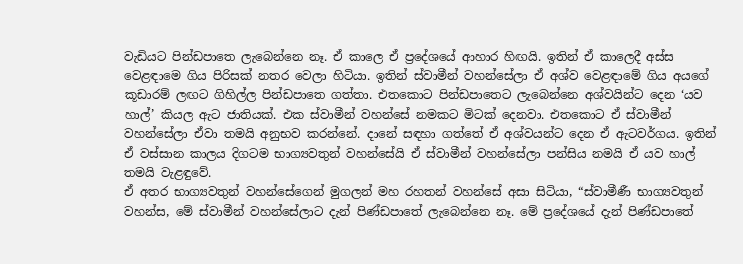වැඩියට පින්ඩපාතෙ ලැබෙන්නෙ නෑ. ඒ කාලෙ ඒ ප්‍රදේශයේ ආහාර හිඟයි. ඉතින් ඒ කාලෙදී අස්ස වෙළඳාමෙ ගිය පිරිසක් නතර වෙලා හිටියා. ඉතින් ස්වාමීන් වහන්සේලා ඒ අශ්ව වෙළඳාමේ ගිය අයගේ කූඩාරම් ලඟට ගිහිල්ල පින්ඩපාතෙ ගත්තා. එතකොට පින්ඩපාතෙට ලැබෙන්නෙ අශ්වයින්ට දෙන ‘යව හාල්’ කියල ඇට ජාතියක්. එක ස්වාමීන් වහන්සේ නමකට මිටක් දෙනවා. එතකොට ඒ ස්වාමීන් වහන්සේලා ඒවා තමයි අනුභව කරන්නේ. දානේ සඳහා ගත්තේ ඒ අශ්වයන්ට දෙන ඒ ඇටවර්ගය. ඉතින් ඒ වස්සාන කාලය දිගටම භාග්‍යවතුන් වහන්සේයි ඒ ස්වාමීන් වහන්සේලා පන්සිය නමයි ඒ යව හාල් තමයි වැළඳුවේ.
ඒ අතර භාග්‍යවතුන් වහන්සේගෙන් මුගලන් මහ රහතන් වහන්සේ අසා සිටියා, “ස්වාමීණී භාග්‍යවතුන් වහන්ස, මේ ස්වාමීන් වහන්සේලාට දැන් පිණ්ඩපාතේ ලැබෙන්නෙ නෑ. මේ ප්‍රදේශයේ දැන් පිණ්ඩපාතේ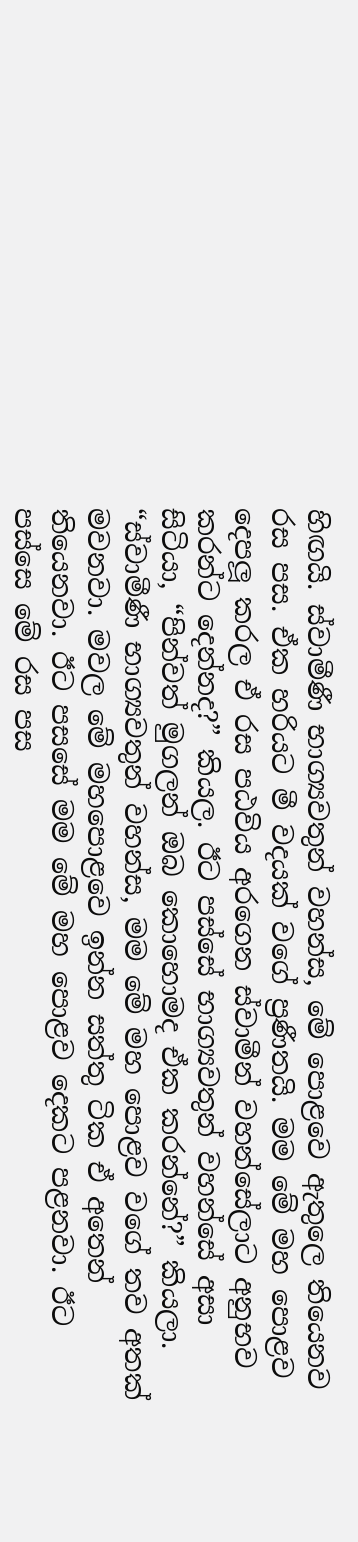හිඟයි. ස්වාමීණී භාග්‍යවතුන් වහන්ස, මේ පොළවෙ ඇතුලෙ තියෙනව රස පස. ඒක හරියට මී වදයක් වගේ ප්‍රණීතයි. මම මේ මහ පොළව දෙපලූ කරල ඒ රස පඨවිය අරගෙන ස්වාමීන් වහන්සේලාට අනුභව කරන්ට දෙන්නද?” කියල. ඊට පස්සේ භාග්‍යවතුන් වහන්සේ අසා සිටියා, “පින්වත් මුගලන් ඔබ කොහොමද ඒක කරන්නේ?” කියලා. “ස්වාමීණී භාග්‍යවතුන් වහන්ස, මම මේ මහ පොළව වගේ තව අතක් මවනවා. මවල මේ මහපොළවෙ ඉන්න සත්තු ටික ඒ අතෙන් තියෙනවා. ඊට පසසේ මම මේ මහ පොළව දෙකට පළනවා. ඊට පස්සෙ මේ රස පස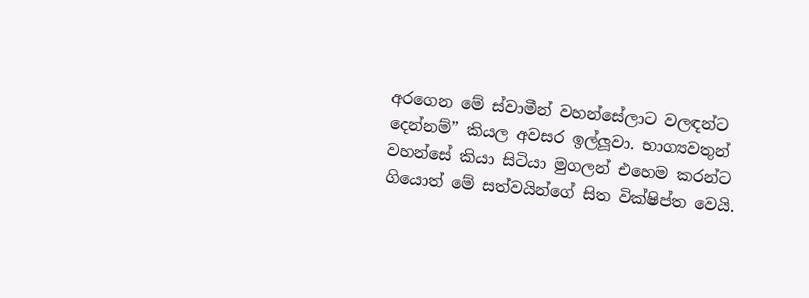අරගෙන මේ ස්වාමීන් වහන්සේලාට වලඳන්ට දෙන්නම්” කියල අවසර ඉල්ලූවා. භාග්‍යවතුන් වහන්සේ කියා සිටියා මුගලන් එහෙම කරන්ට ගියොත් මේ සත්වයින්ගේ සිත වික්ෂිප්ත වෙයි.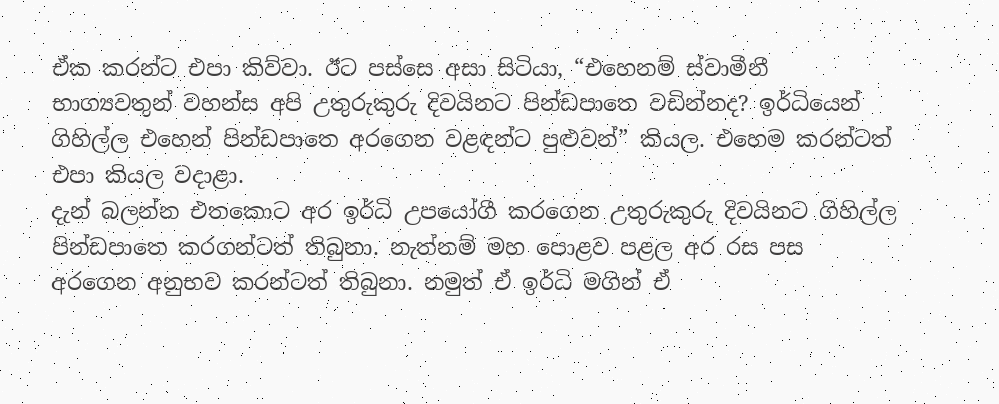ඒක කරන්ට එපා කිව්වා. ඊට පස්සෙ අසා සිටියා, “එහෙනම් ස්වාමීනී භාග්‍යවතුන් වහන්ස අපි උතුරුකුරු දිවයිනට පින්ඩපාතෙ වඩින්නද? ඉර්ධියෙන් ගිහිල්ල එහෙන් පින්ඩපාතෙ අරගෙන වළඳන්ට පුළුවන්” කියල. එහෙම කරන්ටත් එපා කියල වදාළා.
දැන් බලන්න එතකොට අර ඉර්ධි උපයෝගී කරගෙන උතුරුකුරු දිවයිනට ගිහිල්ල පින්ඩපාතෙ කරගන්ටත් තිබුනා. නැත්නම් මහ පොළව පළල අර රස පස අරගෙන අනුභව කරන්ටත් තිබුනා. නමුත් ඒ ඉර්ධි මගින් ඒ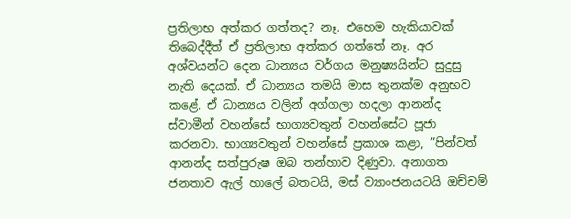ප්‍රතිලාභ අත්කර ගත්තද? නෑ. එහෙම හැකියාවක් තිබෙද්දීත් ඒ ප්‍රතිලාභ අත්කර ගත්තේ නෑ. අර අශ්වයන්ට දෙන ධාන්‍යය වර්ගය මනුෂ්‍යයින්ට සුදුසු නැති දෙයක්. ඒ ධාන්‍යය තමයි මාස තුනක්ම අනුභව කළේ. ඒ ධාන්‍යය වලින් අග්ගලා හදලා ආනන්ද ස්වාමීන් වහන්සේ භාග්‍යවතුන් වහන්සේට පූජා කරනවා. භාග්‍යවතුන් වහන්සේ ප්‍රකාශ කළා, ”පින්වත් ආනන්ද සත්පුරුෂ ඔබ තන්හාව දිණුවා. අනාගත ජනතාව ඇල් හාලේ බතටයි, මස් ව්‍යාංජනයටයි ඔච්චම්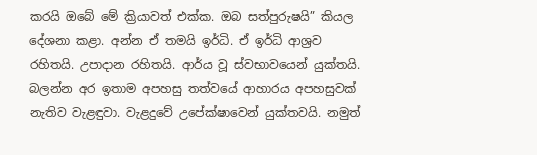කරයි ඔබේ මේ ක්‍රියාවත් එක්ක. ඔබ සත්පුරුෂයි” කියල දේශනා කළා. අන්න ඒ තමයි ඉර්ධි. ඒ ඉර්ධි ආශ්‍රව රහිතයි. උපාදාන රහිතයි. ආර්ය වූ ස්වභාවයෙන් යුක්තයි. බලන්න අර ඉතාම අපහසු තත්වයේ ආහාරය අපහසුවක් නැතිව වැළඳුවා. වැළදුවේ උපේක්ෂාවෙන් යුක්තවයි. නමුත්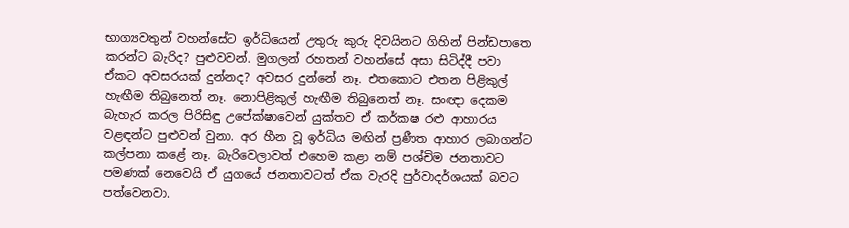භාග්‍යවතුන් වහන්සේට ඉර්ධියෙන් උතුරු කුරු දිවයිනට ගිහින් පින්ඩපාතෙ කරන්ට බැරිද? පුළුවවන්. මුගලන් රහතන් වහන්සේ අසා සිටිද්දී පවා ඒකට අවසරයක් දුන්නද? අවසර දුන්නේ නෑ. එතකොට එතන පිළිකුල් හැඟීම තිබුනෙත් නෑ. නොපිළිකුල් හැඟීම තිබුනෙත් නෑ. සංඥා දෙකම බැහැර කරල පිරිසිඳු උපේක්ෂාවෙන් යුක්තව ඒ කර්කෂ රළු ආහාරය වළඳන්ට පුළුවන් වුනා. අර හීන වූ ඉර්ධිය මඟින් ප්‍රණීත ආහාර ලබාගන්ට කල්පනා කළේ නෑ. බැරිවෙලාවත් එහෙම කළා නම් පශ්චිම ජනතාවට පමණක් නෙවෙයි ඒ යුගයේ ජනතාවටත් ඒක වැරදි පුර්වාදර්ශයක් බවට පත්වෙනවා.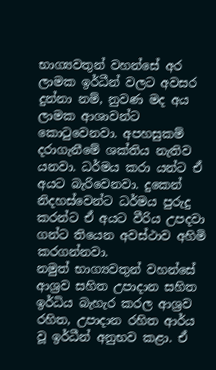භාග්‍යවතුන් වහන්සේ අර ලාමක ඉර්ධීන් වලට අවසර දුන්නා නම්, නුවණ මද අය ලාමක ආශාවන්ට කොටුවෙනවා. අපහසුකම් දරාගැනීමේ ශක්තිය නැතිව යනවා. ධර්මය කරා යන්ට ඒ අයට බැරිවෙනවා. දුකෙන් නිදහස්වෙන්ට ධර්මය පුරුදු කරන්ට ඒ අයට වීරිය උපදවා ගන්ට තියෙන අවස්ථාව අහිමි කරගන්නවා.
නමුත් භාග්‍යවතුන් වහන්සේ ආශ්‍රව සහිත උපාදාන සහිත ඉර්ධිය බැහැර කරල ආශ්‍රව රහිත, උපාදාන රහිත ආර්ය වූ ඉර්ධීන් අනුභව කළා. ඒ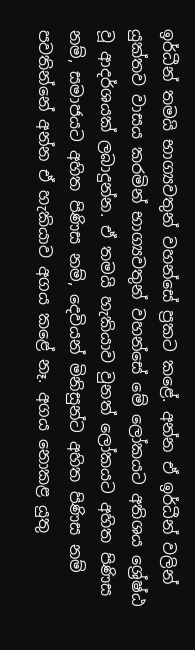ඉර්ධීන් තමයි භාග්‍යවතුන් වහන්සේ ප්‍රකට කළේ. අන්න ඒ ඉර්ධීන් වලින් යුක්තව වාසය කරමින් භාග්‍යවතුන් වහන්සේ මේ ලෝකයට අතිශය ශ්‍රේෂ්ඨ වූ ආදර්ශයක් ලබාදුන්න. ඒ තමයි හැකියාව වුනත් ලෝකයට අහිත පිණිස නම්, සමාජයට අහිත පිණිස නම්, දෙවියන් මිනිසුන්ට අහිත පිණිස නම් පවතින්නේ අන්න ඒ හැකියාව අගය කළේ නෑ. අගය නොකළ යුතු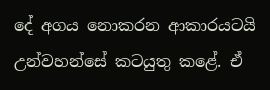දේ අගය නොකරන ආකාරයටයි උන්වහන්සේ කටයුතු කළේ. ඒ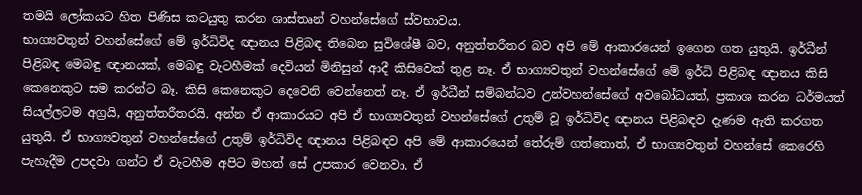තමයි ලෝකයට හිත පිණිස කටයුතු කරන ශාස්තෘන් වහන්සේගේ ස්වභාවය.
භාග්‍යවතුන් වහන්සේගේ මේ ඉර්ධිවිද ඥානය පිළිබඳ තිබෙන සුවිශේෂී බව, අනුත්තරීතර බව අපි මේ ආකාරයෙන් ඉගෙන ගත යුතුයි. ඉර්ධීන් පිළිබඳ මෙබඳු ඥානයක්, මෙබඳු වැටහීමක් දෙවියන් මිනිසුන් ආදී කිසිවෙක් තුළ නෑ. ඒ භාග්‍යවතුන් වහන්සේගේ මේ ඉර්ධි පිළිබඳ ඥානය කිසි කෙනෙකුට සම කරන්ට බෑ. කිසි කෙනෙකුට දෙවෙනි වෙන්නෙත් නෑ. ඒ ඉර්ධීන් සම්බන්ධව උන්වහන්සේගේ අවබෝධයත්, ප්‍රකාශ කරන ධර්මයත් සියල්ලටම අග්‍රයි, අනුත්තරීතරයි. අන්න ඒ ආකාරයට අපි ඒ භාග්‍යවතුන් වහන්සේගේ උතුම් වූ ඉර්ධිවිද ඥානය පිළිබඳව දැණම ඇති කරගත යුතුයි. ඒ භාග්‍යවතුන් වහන්සේගේ උතුම් ඉර්ධිවිද ඥානය පිළිබඳව අපි මේ ආකාරයෙන් තේරුම් ගත්තොත්, ඒ භාග්‍යවතුන් වහන්සේ කෙරෙහි පැහැදීම උපදවා ගන්ට ඒ වැටහීම අපිට මහත් සේ උපකාර වෙනවා. ඒ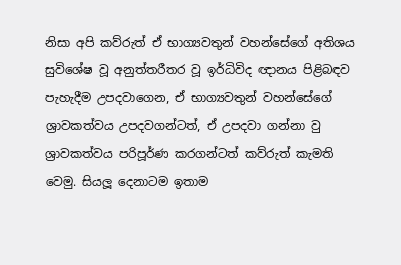නිසා අපි කව්රුත් ඒ භාග්‍යවතුන් වහන්සේගේ අතිශය සුවිශේෂ වූ අනුත්තරීතර වූ ඉර්ධිවිද ඥානය පිළිබඳව පැහැදීම උපදවාගෙන, ඒ භාග්‍යවතුන් වහන්සේගේ ශ්‍රාවකත්වය උපදවගන්ටත්, ඒ උපදවා ගන්නා වු ශ්‍රාවකත්වය පරිපූර්ණ කරගන්ටත් කව්රුත් කැමති වෙමු. සියලූ දෙනාටම ඉතාම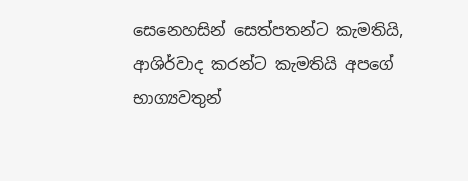සෙනෙහසින් සෙත්පතන්ට කැමතියි, ආශිර්වාද කරන්ට කැමතියි අපගේ භාග්‍යවතුන්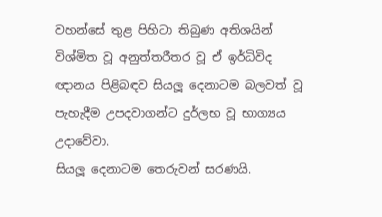වහන්සේ තුළ පිහිටා තිබුණ අතිශයින් විශ්මිත වූ අනුත්තරීතර වූ ඒ ඉර්ධිවිද ඥානය පිළිබඳව සියලූ දෙනාටම බලවත් වූ පැහැදීම උපදවාගන්ට දුර්ලභ වූ භාග්‍යය උදාවේවා.
සියලූ දෙනාටම තෙරුවන් සරණයි.